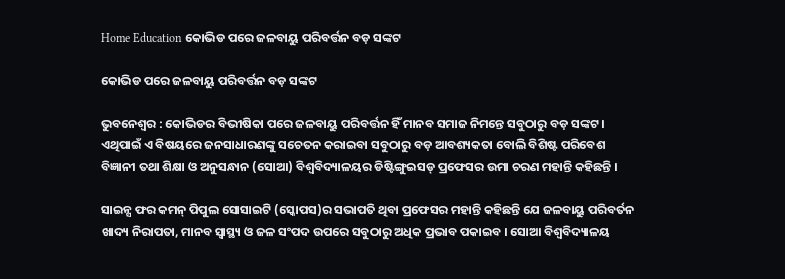Home Education କୋଭିଡ ପରେ ଜଳବାୟୁ ପରିବର୍ତ୍ତନ ବଡ଼ ସଙ୍କଟ

କୋଭିଡ ପରେ ଜଳବାୟୁ ପରିବର୍ତ୍ତନ ବଡ଼ ସଙ୍କଟ

ଭୁବନେଶ୍ୱର : କୋଭିଡର ବିଭୀଷିକା ପରେ ଜଳବାୟୁ ପରିବର୍ତ୍ତନ ହିଁ ମାନବ ସମାଜ ନିମନ୍ତେ ସବୁଠାରୁ ବଡ଼ ସଙ୍କଟ । ଏଥିପାଇଁ ଏ ବିଷୟରେ ଜନସାଧାରଣଙ୍କୁ ସଚେତନ କରାଇବା ସବୁଠାରୁ ବଡ଼ ଆବଶ୍ୟକତା ବୋଲି ବିଶିଷ୍ଟ ପରିବେଶ ବିଜ୍ଞାନୀ ତଥା ଶିକ୍ଷା ଓ ଅନୁସନ୍ଧାନ (ସୋଆ) ବିଶ୍ୱବିଦ୍ୟାଳୟର ଡିଷ୍ଟିଙ୍ଗୁଇସଡ୍ ପ୍ରଫେସର ଉମା ଚରଣ ମହାନ୍ତି କହିଛନ୍ତି ।

ସାଇନ୍ସ ଫର କମନ୍ ପିପୁଲ ସୋସାଇଟି (ସ୍କୋପସ)ର ସଭାପତି ଥିବା ପ୍ରଫେସର ମହାନ୍ତି କହିଛନ୍ତି ଯେ ଜଳବାୟୁ ପରିବର୍ତନ ଖାଦ୍ୟ ନିରାପତା, ମାନବ ସ୍ୱାସ୍ଥ୍ୟ ଓ ଜଳ ସଂପଦ ଉପରେ ସବୁଠାରୁ ଅଧିକ ପ୍ରଭାବ ପକାଇବ । ସୋଆ ବିଶ୍ୱବିଦ୍ୟାଳୟ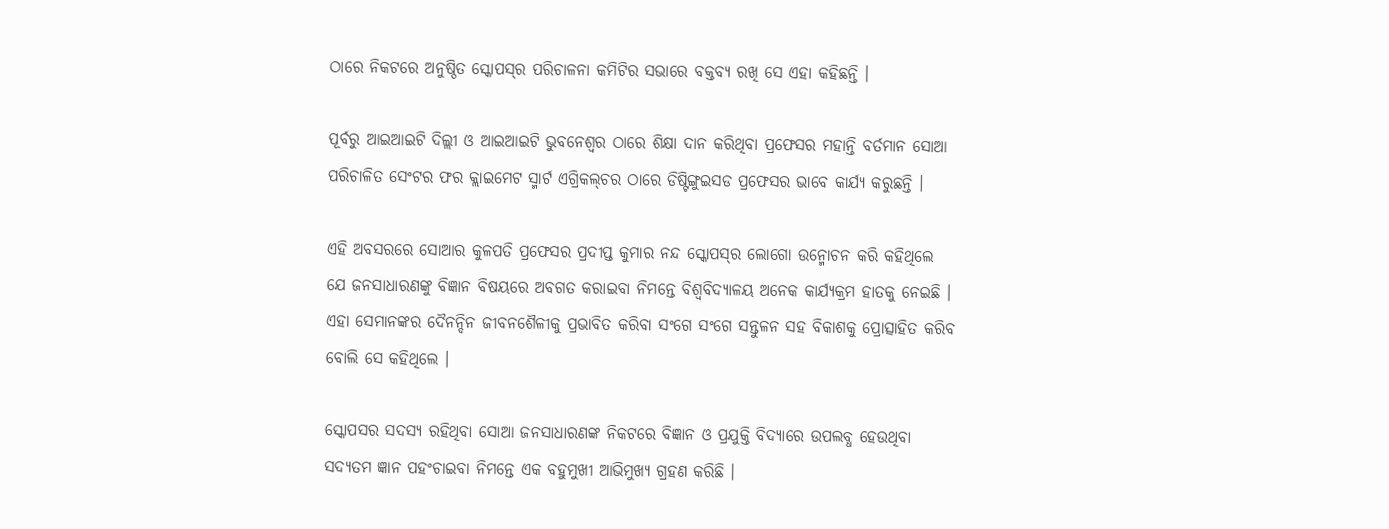ଠାରେ ନିକଟରେ ଅନୁଷ୍ଠିତ ସ୍କୋପସ୍‌ର ପରିଚାଳନା କମିଟିର ସଭାରେ ବକ୍ତବ୍ୟ ରଖି ସେ ଏହା କହିଛନ୍ତି ।

ପୂର୍ବରୁ ଆଇଆଇଟି ଦିଲ୍ଲୀ ଓ ଆଇଆଇଟି ଭୁବନେଶ୍ୱର ଠାରେ ଶିକ୍ଷା ଦାନ କରିଥିବା ପ୍ରଫେସର ମହାନ୍ତି ବର୍ତମାନ ସୋଆ ପରିଚାଳିତ ସେଂଟର ଫର କ୍ଲାଇମେଟ ସ୍ମାର୍ଟ ଏଗ୍ରିକଲ୍‌ଚର ଠାରେ ଡିଷ୍ଟିଙ୍ଗୁଇସଡ ପ୍ରଫେସର ଭାବେ କାର୍ଯ୍ୟ କରୁଛନ୍ତି ।

ଏହି ଅବସରରେ ସୋଆର କୁଳପତି ପ୍ରଫେସର ପ୍ରଦୀପ୍ତ କୁମାର ନନ୍ଦ ସ୍କୋପସ୍‌ର ଲୋଗୋ ଉନ୍ମୋଚନ କରି କହିଥିଲେ ଯେ ଜନସାଧାରଣଙ୍କୁ ବିଜ୍ଞାନ ବିଷୟରେ ଅବଗତ କରାଇବା ନିମନ୍ତେ ବିଶ୍ୱବିଦ୍ୟାଳୟ ଅନେକ କାର୍ଯ୍ୟକ୍ରମ ହାତକୁ ନେଇଛି । ଏହା ସେମାନଙ୍କର ଦୈନନ୍ଦିନ ଜୀବନଶୈଳୀକୁ ପ୍ରଭାବିତ କରିବା ସଂଗେ ସଂଗେ ସନ୍ତୁଳନ ସହ ବିକାଶକୁ ପ୍ରୋତ୍ସାହିତ କରିବ ବୋଲି ସେ କହିଥିଲେ ।

ସ୍କୋପସର ସଦସ୍ୟ ରହିଥିବା ସୋଆ ଜନସାଧାରଣଙ୍କ ନିକଟରେ ବିଜ୍ଞାନ ଓ ପ୍ରଯୁକ୍ତି ବିଦ୍ୟାରେ ଉପଲବ୍ଧ ହେଉଥିବା ସଦ୍ୟତମ ଜ୍ଞାନ ପହଂଚାଇବା ନିମନ୍ତେ ଏକ ବହୁମୁଖୀ ଆଭିମୁଖ୍ୟ ଗ୍ରହଣ କରିଛି ।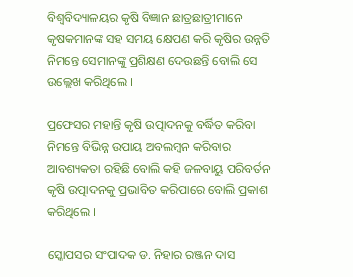ବିଶ୍ୱବିଦ୍ୟାଳୟର କୃଷି ବିଜ୍ଞାନ ଛାତ୍ରଛାତ୍ରୀମାନେ କୃଷକମାନଙ୍କ ସହ ସମୟ କ୍ଷେପଣ କରି କୃଷିର ଉନ୍ନତି ନିମନ୍ତେ ସେମାନଙ୍କୁ ପ୍ରଶିକ୍ଷଣ ଦେଉଛନ୍ତି ବୋଲି ସେ ଉଲ୍ଲେଖ କରିଥିଲେ ।

ପ୍ରଫେସର ମହାନ୍ତି କୃଷି ଉତ୍ପାଦନକୁ ବର୍ଦ୍ଧିତ କରିବା ନିମନ୍ତେ ବିଭିନ୍ନ ଉପାୟ ଅବଲମ୍ବନ କରିବାର ଆବଶ୍ୟକତା ରହିଛି ବୋଲି କହି ଜଳବାୟୁ ପରିବର୍ତନ କୃଷି ଉତ୍ପାଦନକୁ ପ୍ରଭାବିତ କରିପାରେ ବୋଲି ପ୍ରକାଶ କରିଥିଲେ ।

ସ୍କୋପସର ସଂପାଦକ ଡ. ନିହାର ରଞ୍ଜନ ଦାସ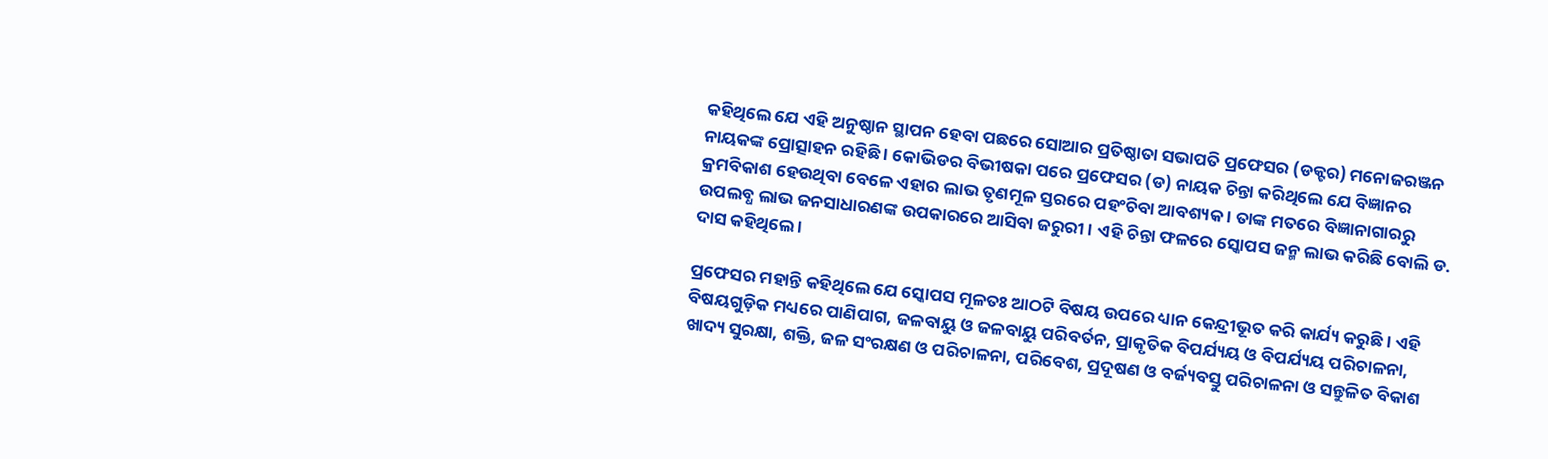କହିଥିଲେ ଯେ ଏହି ଅନୁଷ୍ଠାନ ସ୍ଥାପନ ହେବା ପଛରେ ସୋଆର ପ୍ରତିଷ୍ଠାତା ସଭାପତି ପ୍ରଫେସର (ଡକ୍ଟର) ମନୋଜରଞ୍ଜନ ନାୟକଙ୍କ ପ୍ରୋତ୍ସାହନ ରହିଛି । କୋଭିଡର ବିଭୀଷକା ପରେ ପ୍ରଫେସର (ଡ) ନାୟକ ଚିନ୍ତା କରିଥିଲେ ଯେ ବିଜ୍ଞାନର କ୍ରମବିକାଶ ହେଉଥିବା ବେଳେ ଏହାର ଲାଭ ତୃଣମୂଳ ସ୍ତରରେ ପହଂଚିବା ଆବଶ୍ୟକ । ତାଙ୍କ ମତରେ ବିଜ୍ଞାନାଗାରରୁ ଉପଲବ୍ଧ ଲାଭ ଜନସାଧାରଣଙ୍କ ଉପକାରରେ ଆସିବା ଜରୁରୀ । ଏହି ଚିନ୍ତା ଫଳରେ ସ୍କୋପସ ଜନ୍ମ ଲାଭ କରିଛି ବୋଲି ଡ. ଦାସ କହିଥିଲେ ।

ପ୍ରଫେସର ମହାନ୍ତି କହିଥିଲେ ଯେ ସ୍କୋପସ ମୂଳତଃ ଆଠଟି ବିଷୟ ଉପରେ ଧ୍ୟାନ କେନ୍ଦ୍ରୀଭୂତ କରି କାର୍ଯ୍ୟ କରୁଛି । ଏହି ବିଷୟଗୁଡ଼ିକ ମଧ୍ୟରେ ପାଣିପାଗ, ଜଳବାୟୁ ଓ ଜଳବାୟୁ ପରିବର୍ତନ, ପ୍ରାକୃତିକ ବିପର୍ଯ୍ୟୟ ଓ ବିପର୍ଯ୍ୟୟ ପରିଚାଳନା, ଖାଦ୍ୟ ସୁରକ୍ଷା, ଶକ୍ତି, ଜଳ ସଂରକ୍ଷଣ ଓ ପରିଚାଳନା, ପରିବେଶ, ପ୍ରଦୂଷଣ ଓ ବର୍ଜ୍ୟବସ୍ତୁ ପରିଚାଳନା ଓ ସନ୍ତୁଳିତ ବିକାଶ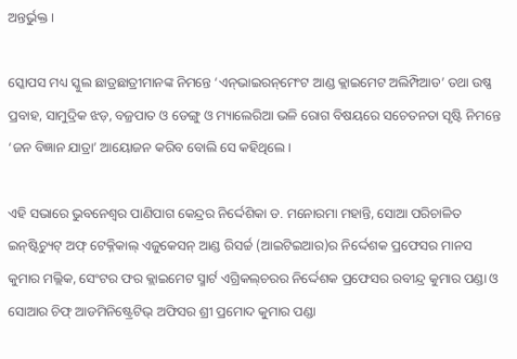ଅନ୍ତର୍ଭୁକ୍ତ ।

ସ୍କୋପସ ମଧ୍ୟ ସ୍କୁଲ ଛାତ୍ରଛାତ୍ରୀମାନଙ୍କ ନିମନ୍ତେ ‘ଏନ୍‌ଭାଇରନ୍‌ମେଂଟ ଆଣ୍ଡ କ୍ଲାଇମେଟ ଅଲିମ୍ପିଆଡ’ ତଥା ଉଷ୍ଣ ପ୍ରବାହ, ସାମୁଦ୍ରିକ ଝଡ଼, ବଜ୍ରପାତ ଓ ଡେଙ୍ଗୁ ଓ ମ୍ୟାଲେରିଆ ଭଳି ରୋଗ ବିଷୟରେ ସଚେତନତା ସୃଷ୍ଟି ନିମନ୍ତେ ‘ଜନ ବିଜ୍ଞାନ ଯାତ୍ରା’ ଆୟୋଜନ କରିବ ବୋଲି ସେ କହିଥିଲେ ।

ଏହି ସଭାରେ ଭୁବନେଶ୍ୱର ପାଣିପାଗ କେନ୍ଦ୍ରର ନିର୍ଦ୍ଦେଶିକା ଡ. ମନୋରମା ମହାନ୍ତି, ସୋଆ ପରିଚାଳିତ ଇନ୍‌ଷ୍ଟିଚ୍ୟୁଟ୍ ଅଫ୍ ଟେକ୍ନିକାଲ୍ ଏଜୁକେସନ୍ ଆଣ୍ଡ ରିସର୍ଚ୍ଚ (ଆଇଟିଇଆର)ର ନିର୍ଦ୍ଦେଶକ ପ୍ରଫେସର ମାନସ କୁମାର ମଲ୍ଲିକ, ସେଂଟର ଫର କ୍ଲାଇମେଟ ସ୍ମାର୍ଟ ଏଗ୍ରିକଲ୍‌ଚରର ନିର୍ଦ୍ଦେଶକ ପ୍ରଫେସର ରବୀନ୍ଦ୍ର କୁମାର ପଣ୍ଡା ଓ ସୋଆର ଚିଫ୍ ଆଡମିନିଷ୍ଟ୍ରେଟିଭ୍ ଅଫିସର ଶ୍ରୀ ପ୍ରମୋଦ କୁମାର ପଣ୍ଡା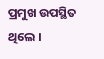ପ୍ରମୁଖ ଉପସ୍ଥିତ ଥିଲେ ।